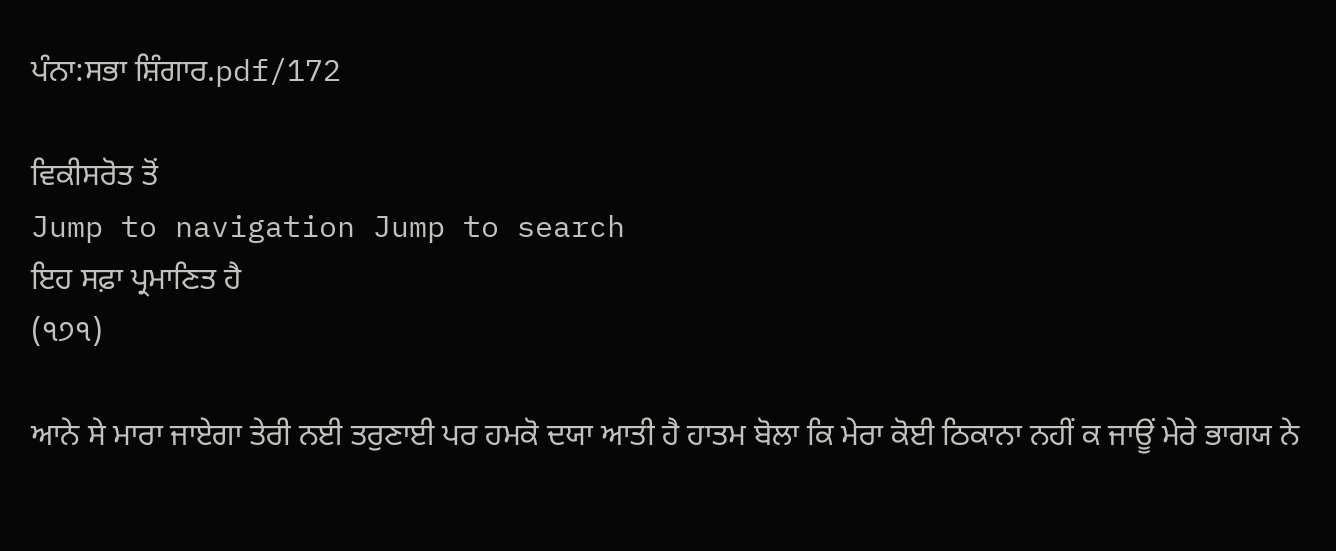ਪੰਨਾ:ਸਭਾ ਸ਼ਿੰਗਾਰ.pdf/172

ਵਿਕੀਸਰੋਤ ਤੋਂ
Jump to navigation Jump to search
ਇਹ ਸਫ਼ਾ ਪ੍ਰਮਾਣਿਤ ਹੈ
(੧੭੧)

ਆਨੇ ਸੇ ਮਾਰਾ ਜਾਏਗਾ ਤੇਰੀ ਨਈ ਤਰੁਣਾਈ ਪਰ ਹਮਕੋ ਦਯਾ ਆਤੀ ਹੈ ਹਾਤਮ ਬੋਲਾ ਕਿ ਮੇਰਾ ਕੋਈ ਠਿਕਾਨਾ ਨਹੀਂ ਕ ਜਾਊਂ ਮੇਰੇ ਭਾਗਯ ਨੇ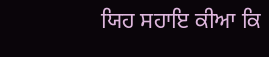ਯਿਹ ਸਹਾਇ ਕੀਆ ਕਿ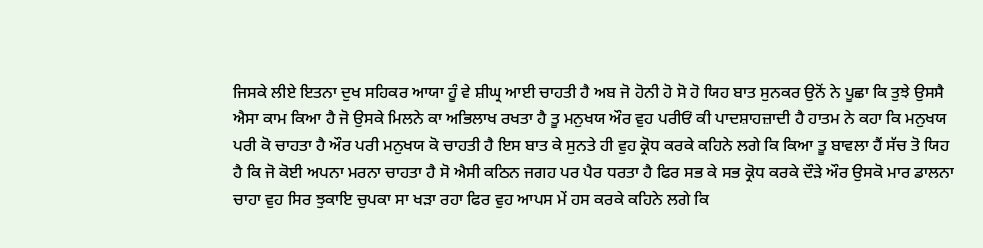ਜਿਸਕੇ ਲੀਏ ਇਤਨਾ ਦੁਖ ਸਹਿਕਰ ਆਯਾ ਹੂੰ ਵੇ ਸ਼ੀਘ੍ਰ ਆਈ ਚਾਹਤੀ ਹੈ ਅਬ ਜੋ ਹੋਨੀ ਹੋ ਸੋ ਹੋ ਯਿਹ ਬਾਤ ਸੁਨਕਰ ਉਨੋਂ ਨੇ ਪੂਛਾ ਕਿ ਤੁਝੇ ਉਸਸੈ ਐਸਾ ਕਾਮ ਕਿਆ ਹੈ ਜੋ ਉਸਕੇ ਮਿਲਨੇ ਕਾ ਅਭਿਲਾਖ ਰਖਤਾ ਹੈ ਤੂ ਮਨੁਖਯ ਔਰ ਵੁਹ ਪਰੀਓਂ ਕੀ ਪਾਦਸ਼ਾਹਜ਼ਾਦੀ ਹੈ ਹਾਤਮ ਨੇ ਕਹਾ ਕਿ ਮਨੁਖਯ ਪਰੀ ਕੋ ਚਾਹਤਾ ਹੈ ਔਰ ਪਰੀ ਮਨੁਖਯ ਕੋ ਚਾਹਤੀ ਹੈ ਇਸ ਬਾਤ ਕੇ ਸੁਨਤੇ ਹੀ ਵੁਹ ਕ੍ਰੋਧ ਕਰਕੇ ਕਹਿਨੇ ਲਗੇ ਕਿ ਕਿਆ ਤੂ ਬਾਵਲਾ ਹੈਂ ਸੱਚ ਤੋ ਯਿਹ ਹੈ ਕਿ ਜੋ ਕੋਈ ਅਪਨਾ ਮਰਨਾ ਚਾਹਤਾ ਹੈ ਸੋ ਐਸੀ ਕਠਿਨ ਜਗਹ ਪਰ ਪੈਰ ਧਰਤਾ ਹੈ ਫਿਰ ਸਭ ਕੇ ਸਭ ਕ੍ਰੋਧ ਕਰਕੇ ਦੌੜੇ ਔਰ ਉਸਕੋ ਮਾਰ ਡਾਲਨਾ ਚਾਹਾ ਵੁਹ ਸਿਰ ਝੁਕਾਇ ਚੁਪਕਾ ਸਾ ਖੜਾ ਰਹਾ ਫਿਰ ਵੁਹ ਆਪਸ ਮੇਂ ਹਸ ਕਰਕੇ ਕਹਿਨੇ ਲਗੇ ਕਿ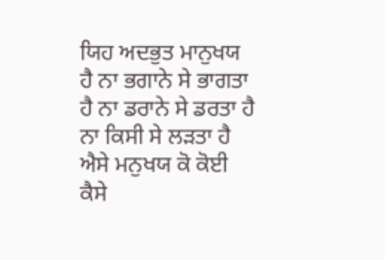ਯਿਹ ਅਦਭੁਤ ਮਾਨੁਖਯ ਹੈ ਨਾ ਭਗਾਨੇ ਸੇ ਭਾਗਤਾ ਹੈ ਨਾ ਡਰਾਨੇ ਸੇ ਡਰਤਾ ਹੈ ਨਾ ਕਿਸੀ ਸੇ ਲੜਤਾ ਹੈ ਐਸੇ ਮਨੁਖਯ ਕੋ ਕੋਈ ਕੈਸੇ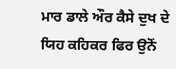ਮਾਰ ਡਾਲੇ ਔਰ ਕੈਸੇ ਦੁਖ ਦੇ ਯਿਹ ਕਹਿਕਰ ਫਿਰ ਉਨੋਂ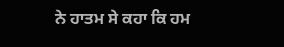ਨੇ ਹਾਤਮ ਸੇ ਕਹਾ ਕਿ ਹਮ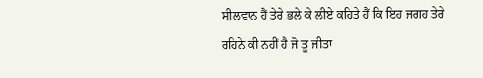ਸੀਲਵਾਨ ਹੈਂ ਤੇਰੇ ਭਲੇ ਕੇ ਲੀਏ ਕਹਿਤੇ ਹੈਂ ਕਿ ਇਹ ਜਗਹ ਤੇਰੇ ਰਹਿਨੇ ਕੀ ਨਹੀਂ ਹੈ ਜੋ ਤੂ ਜੀਤਾ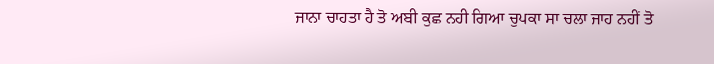ਜਾਨਾ ਚਾਹਤਾ ਹੈ ਤੋ ਅਬੀ ਕੁਛ ਨਹੀ ਗਿਆ ਚੁਪਕਾ ਸਾ ਚਲਾ ਜਾਹ ਨਹੀਂ ਤੋ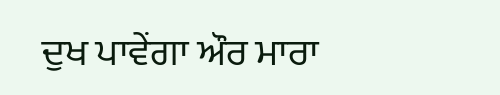ਦੁਖ ਪਾਵੇਂਗਾ ਔਰ ਮਾਰਾ